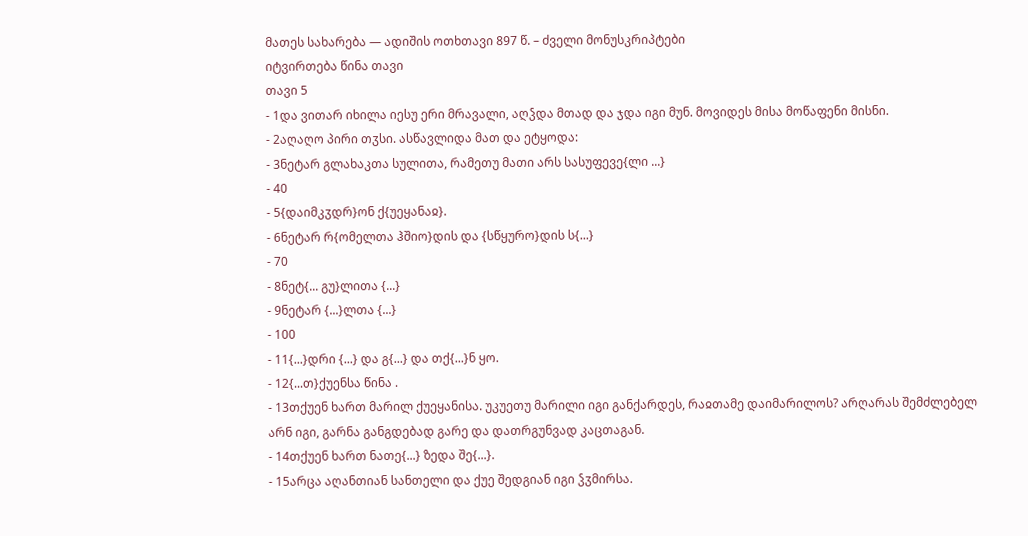მათეს სახარება — ადიშის ოთხთავი 897 წ. – ძველი მონუსკრიპტები
იტვირთება წინა თავი
თავი 5
- 1და ვითარ იხილა იესუ ერი მრავალი, აღჴდა მთად და ჯდა იგი მუნ. მოვიდეს მისა მოწაფენი მისნი.
- 2აღაღო პირი თჳსი. ასწავლიდა მათ და ეტყოდა:
- 3ნეტარ გლახაკთა სულითა, რამეთუ მათი არს სასუფევე{ლი ...}
- 40
- 5{დაიმკჳდრ}ონ ქ{უეყანაჲ}.
- 6ნეტარ რ{ომელთა ჰშიო}დის და {სწყურო}დის ს{...}
- 70
- 8ნეტ{... გუ}ლითა {...}
- 9ნეტარ {...}ლთა {...}
- 100
- 11{...}დრი {...} და გ{...} და თქ{...}ნ ყო.
- 12{...თ}ქუენსა წინა .
- 13თქუენ ხართ მარილ ქუეყანისა. უკუეთუ მარილი იგი განქარდეს, რაჲთამე დაიმარილოს? არღარას შემძლებელ არნ იგი, გარნა განგდებად გარე და დათრგუნვად კაცთაგან.
- 14თქუენ ხართ ნათე{...} ზედა შე{...}.
- 15არცა აღანთიან სანთელი და ქუე შედგიან იგი ჴჳმირსა.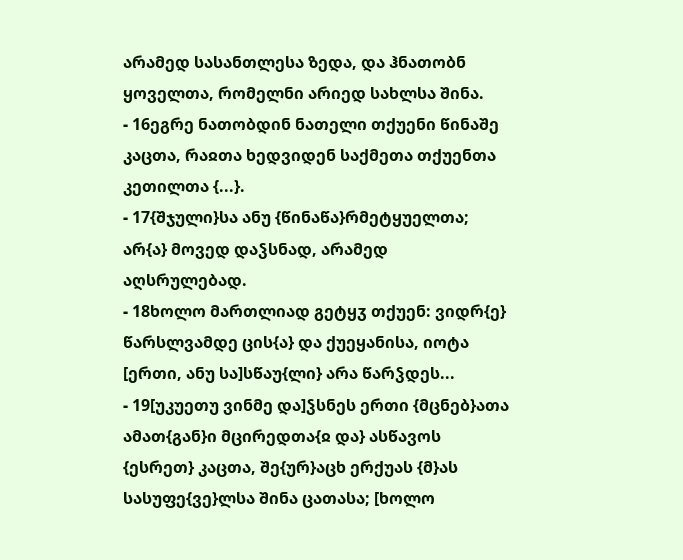არამედ სასანთლესა ზედა, და ჰნათობნ ყოველთა, რომელნი არიედ სახლსა შინა.
- 16ეგრე ნათობდინ ნათელი თქუენი წინაშე კაცთა, რაჲთა ხედვიდენ საქმეთა თქუენთა კეთილთა {...}.
- 17{შჯული}სა ანუ {წინაწა}რმეტყუელთა; არ{ა} მოვედ დაჴსნად, არამედ აღსრულებად.
- 18ხოლო მართლიად გეტყჳ თქუენ: ვიდრ{ე} წარსლვამდე ცის{ა} და ქუეყანისა, იოტა [ერთი, ანუ სა]სწაუ{ლი} არა წარჴდეს...
- 19[უკუეთუ ვინმე და]ჴსნეს ერთი {მცნებ}ათა ამათ{გან}ი მცირედთა{ჲ და} ასწავოს {ესრეთ} კაცთა, შე{ურ}აცხ ერქუას {მ}ას სასუფე{ვე}ლსა შინა ცათასა; [ხოლო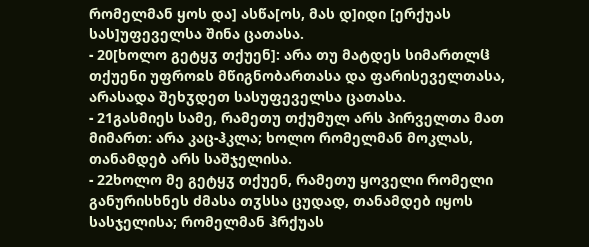რომელმან ყოს და] ასწა[ოს, მას დ]იდი [ერქუას სას]უფეველსა შინა ცათასა.
- 20[ხოლო გეტყჳ თქუენ]: არა თუ მატდეს სიმართლჱ თქუენი უფროჲს მწიგნობართასა და ფარისეველთასა, არასადა შეხჳდეთ სასუფეველსა ცათასა.
- 21გასმიეს სამე, რამეთუ თქუმულ არს პირველთა მათ მიმართ: არა კაც-ჰკლა; ხოლო რომელმან მოკლას, თანამდებ არს საშჯელისა.
- 22ხოლო მე გეტყჳ თქუენ, რამეთუ ყოველი რომელი განურისხნეს ძმასა თჳსსა ცუდად, თანამდებ იყოს სასჯელისა; რომელმან ჰრქუას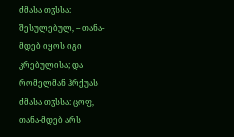ძმასა თჳსსა: შესულებულ, -- თანა-მდებ იყოს იგი კრებულისა; და რომელმან ჰრქუას ძმასა თჳსსა: ცოფ, თანა-მდებ არს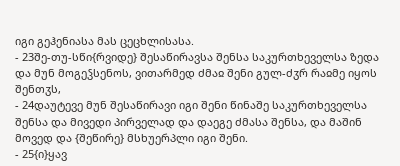იგი გეჰენიასა მას ცეცხლისასა.
- 23შე-თუ-სწი{რვიდე} შესაწირავსა შენსა საკურთხეველსა ზედა და მუნ მოგეჴსენოს, ვითარმედ ძმაჲ შენი გულ-ძჳრ რაჲმე იყოს შენთჳს,
- 24დაუტევე მუნ შესაწირავი იგი შენი წინაშე საკურთხეველსა შენსა და მივედი პირველად და დაეგე ძმასა შენსა, და მაშინ მოვედ და {შეწირე} მსხუერპლი იგი შენი.
- 25{ი}ყავ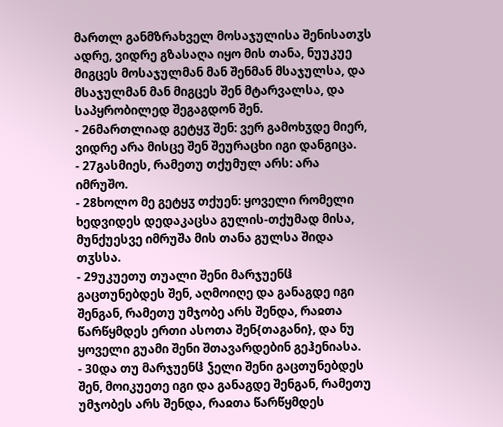მართლ განმზრახველ მოსაჯულისა შენისათჳს ადრე, ვიდრე გზასაღა იყო მის თანა, ნუუკუე მიგცეს მოსაჯულმან მან შენმან მსაჯულსა, და მსაჯულმან მან მიგცეს შენ მტარვალსა, და საპყრობილედ შეგაგდონ შენ.
- 26მართლიად გეტყჳ შენ: ვერ გამოხჳდე მიერ, ვიდრე არა მისცე შენ შეურაცხი იგი დანგიცა.
- 27გასმიეს, რამეთუ თქუმულ არს: არა იმრუშო.
- 28ხოლო მე გეტყჳ თქუენ: ყოველი რომელი ხედვიდეს დედაკაცსა გულის-თქუმად მისა, მუნქუესვე იმრუშა მის თანა გულსა შიდა თჳსსა.
- 29უკუეთუ თუალი შენი მარჯუენჱ გაცთუნებდეს შენ, აღმოიღე და განაგდე იგი შენგან, რამეთუ უმჯობე არს შენდა, რაჲთა წარწყმდეს ერთი ასოთა შენ{თაგანი}, და ნუ ყოველი გუამი შენი შთავარდებინ გეჰენიასა.
- 30და თუ მარჯუენჱ ჴელი შენი გაცთუნებდეს შენ, მოიკუეთე იგი და განაგდე შენგან, რამეთუ უმჯობეს არს შენდა, რაჲთა წარწყმდეს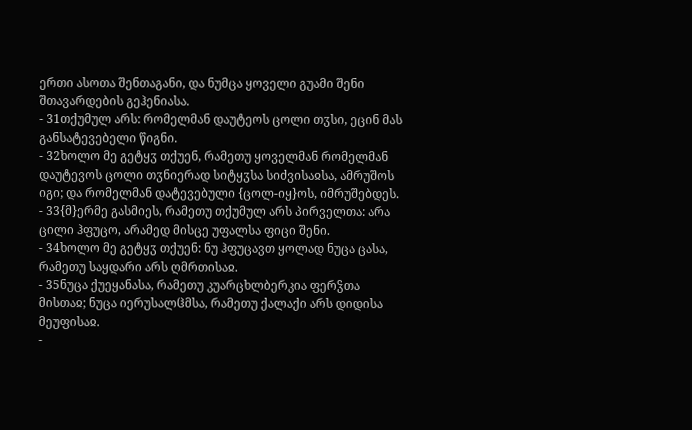ერთი ასოთა შენთაგანი, და ნუმცა ყოველი გუამი შენი შთავარდების გეჰენიასა.
- 31თქუმულ არს: რომელმან დაუტეოს ცოლი თჳსი, ეცინ მას განსატევებელი წიგნი.
- 32ხოლო მე გეტყჳ თქუენ, რამეთუ ყოველმან რომელმან დაუტევოს ცოლი თჳნიერად სიტყჳსა სიძვისაჲსა, ამრუშოს იგი; და რომელმან დატევებული {ცოლ-იყ}ოს, იმრუშებდეს.
- 33{მ}ერმე გასმიეს, რამეთუ თქუმულ არს პირველთა: არა ცილი ჰფუცო, არამედ მისცე უფალსა ფიცი შენი.
- 34ხოლო მე გეტყჳ თქუენ: ნუ ჰფუცავთ ყოლად ნუცა ცასა, რამეთუ საყდარი არს ღმრთისაჲ.
- 35ნუცა ქუეყანასა, რამეთუ კუარცხლბერკია ფერჴთა მისთაჲ; ნუცა იერუსალჱმსა, რამეთუ ქალაქი არს დიდისა მეუფისაჲ.
-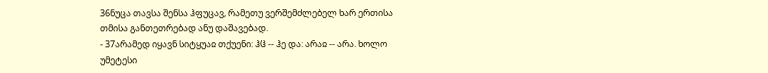36ნუცა თავსა შენსა ჰფუცავ, რამეთუ ვერშემძლებელ ხარ ერთისა თმისა განთეთრებად ანუ დაშავებად.
- 37არამედ იყავნ სიტყუაჲ თქუენი: ჰჱ -- ჰე და: არაჲ -- არა. ხოლო უმეტესი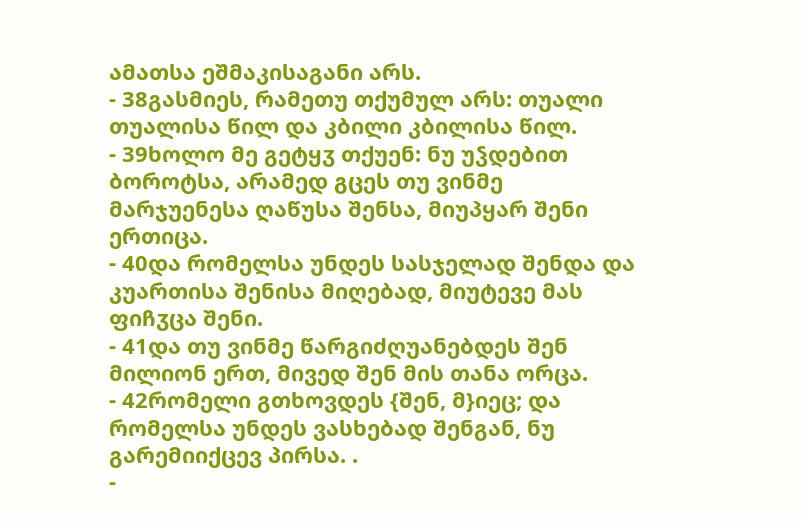ამათსა ეშმაკისაგანი არს.
- 38გასმიეს, რამეთუ თქუმულ არს: თუალი თუალისა წილ და კბილი კბილისა წილ.
- 39ხოლო მე გეტყჳ თქუენ: ნუ უჴდებით ბოროტსა, არამედ გცეს თუ ვინმე მარჯუენესა ღაწუსა შენსა, მიუპყარ შენი ერთიცა.
- 40და რომელსა უნდეს სასჯელად შენდა და კუართისა შენისა მიღებად, მიუტევე მას ფიჩჳცა შენი.
- 41და თუ ვინმე წარგიძღუანებდეს შენ მილიონ ერთ, მივედ შენ მის თანა ორცა.
- 42რომელი გთხოვდეს {შენ, მ}იეც; და რომელსა უნდეს ვასხებად შენგან, ნუ გარემიიქცევ პირსა. .
-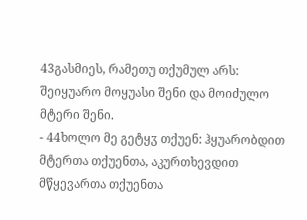43გასმიეს, რამეთუ თქუმულ არს: შეიყუარო მოყუასი შენი და მოიძულო მტერი შენი.
- 44ხოლო მე გეტყჳ თქუენ: ჰყუარობდით მტერთა თქუენთა, აკურთხევდით მწყევართა თქუენთა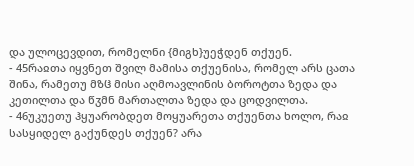და ულოცევდით, რომელნი {მიგხ}უეჭდენ თქუენ.
- 45რაჲთა იყვნეთ შვილ მამისა თქუენისა, რომელ არს ცათა შინა, რამეთუ მზჱ მისი აღმოავლინის ბოროტთა ზედა და კეთილთა და წჳმნ მართალთა ზედა და ცოდვილთა.
- 46უკუეთუ ჰყუარობდეთ მოყუარეთა თქუენთა ხოლო, რაჲ სასყიდელ გაქუნდეს თქუენ? არა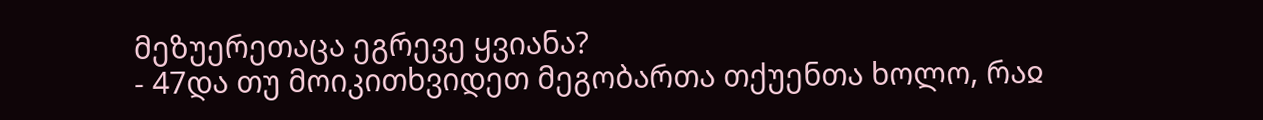მეზუერეთაცა ეგრევე ყვიანა?
- 47და თუ მოიკითხვიდეთ მეგობართა თქუენთა ხოლო, რაჲ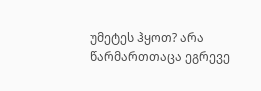უმეტეს ჰყოთ? არა წარმართთაცა ეგრევე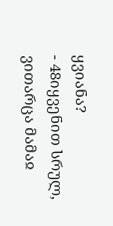ყვიანა?
- 48იყვენით სრულ, ვითარცა მამაჲ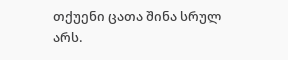თქუენი ცათა შინა სრულ არს.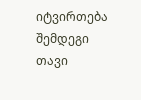იტვირთება შემდეგი თავი